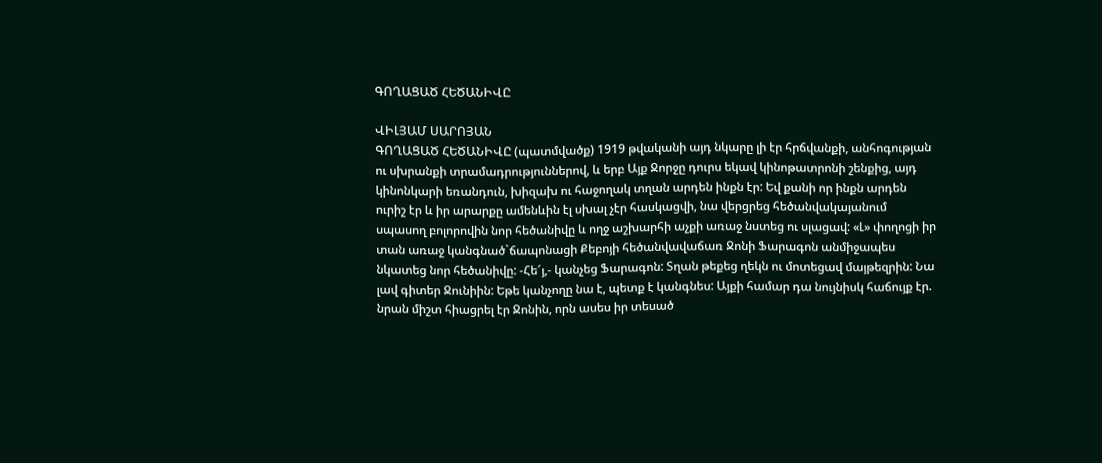ԳՈՂԱՑԱԾ ՀԵԾԱՆԻՎԸ

ՎԻԼՅԱՄ ՍԱՐՈՅԱՆ
ԳՈՂԱՑԱԾ ՀԵԾԱՆԻՎԸ (պատմվածք) 1919 թվականի այդ նկարը լի էր հրճվանքի, անհոգության ու սխրանքի տրամադրություններով, և երբ Այք Ջորջը դուրս եկավ կինոթատրոնի շենքից, այդ կինոնկարի եռանդուն, խիզախ ու հաջողակ տղան արդեն ինքն էր: Եվ քանի որ ինքն արդեն ուրիշ էր և իր արարքը ամենևին էլ սխալ չէր հասկացվի, նա վերցրեց հեծանվակայանում սպասող բոլորովին նոր հեծանիվը և ողջ աշխարհի աչքի առաջ նստեց ու սլացավ: «Լ» փողոցի իր տան առաջ կանգնած`ճապոնացի Քեբոյի հեծանվավաճառ Ջոնի Ֆարագոն անմիջապես նկատեց նոր հեծանիվը: -Հե՜յ,- կանչեց Ֆարագոն: Տղան թեքեց ղեկն ու մոտեցավ մայթեզրին: Նա լավ գիտեր Ջունիին: Եթե կանչողը նա է, պետք է կանգնես: Այքի համար դա նույնիսկ հաճույք էր. նրան միշտ հիացրել էր Ջոնին, որն ասես իր տեսած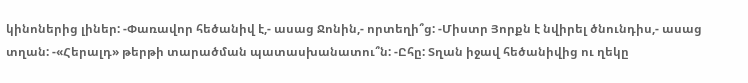կինոներից լիներ: -Փառավոր հեծանիվ է,- ասաց Ջոնին,- որտեղի՞ց: -Միստր Յորքն է նվիրել ծնունդիս,- ասաց տղան: -«Հերալդ» թերթի տարածման պատասխանատու՞ն: -Ըհը: Տղան իջավ հեծանիվից ու ղեկը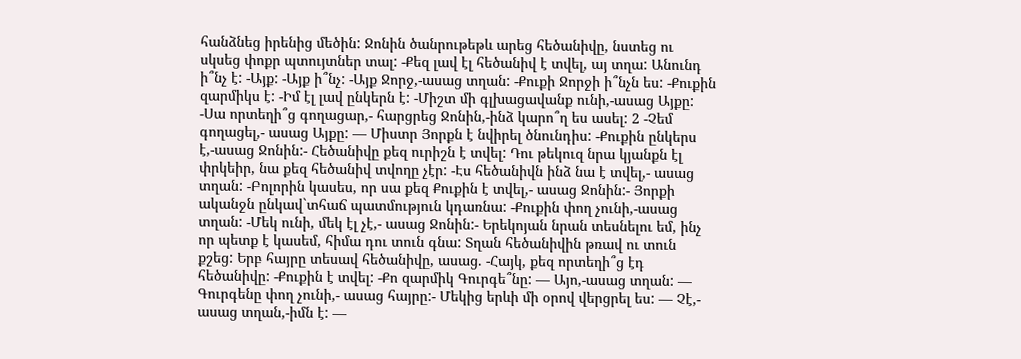հանձնեց իրենից մեծին: Ջոնին ծանրութեթև արեց հեծանիվը, նստեց ու սկսեց փոքր պտույտներ տալ: -Քեզ լավ էլ հեծանիվ է տվել, այ տղա: Անունդ ի՞նչ է: -Այք: -Այք ի՞նչ: -Այք Ջորջ,-ասաց տղան: -Քուքի Ջորջի ի՞նչն ես: -Քուքին զարմիկս է: -Իմ էլ լավ ընկերն է: -Միշտ մի գլխացավանք ունի,-ասաց Այքը: -Սա որտեղի՞ց գողացար,- հարցրեց Ջոնին,-ինձ կարո՞ղ ես ասել: 2 -Չեմ գողացել,- ասաց Այքը: — Միստր Յորքն է նվիրել ծնունդիս: -Քուքին ընկերս է,-ասաց Ջոնին:- Հեծանիվը քեզ ուրիշն է տվել: Դու թեկուզ նրա կյանքն էլ փրկեիր, նա քեզ հեծանիվ տվողը չէր: -Էս հեծանիվն ինձ նա է տվել,- ասաց տղան: -Բոլորին կասես, որ սա քեզ Քուքին է տվել,- ասաց Ջոնին:- Յորքի ականջն ընկավ`տհաճ պատմություն կդառնա: -Քուքին փող չունի,-ասաց տղան: -Մեկ ունի, մեկ էլ չէ,- ասաց Ջոնին:- Երեկոյան նրան տեսնելու եմ, ինչ որ պետք է կասեմ, հիմա դու տուն գնա: Տղան հեծանիվին թռավ ու տուն քշեց: Երբ հայրը տեսավ հեծանիվը, ասաց. -Հայկ, քեզ որտեղի՞ց էդ հեծանիվը: -Քուքին է տվել: -Քո զարմիկ Գուրգե՞նը: — Այո,-ասաց տղան: — Գուրգենը փող չունի,- ասաց հայրը:- Մեկից երևի մի օրով վերցրել ես: — Չէ,- ասաց տղան,-իմն է: —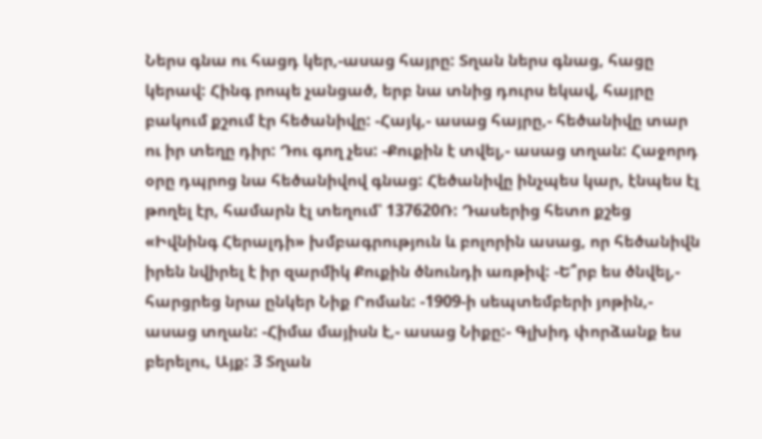Ներս գնա ու հացդ կեր,-ասաց հայրը: Տղան ներս գնաց, հացը կերավ: Հինգ րոպե չանցած, երբ նա տնից դուրս եկավ, հայրը բակում քշում էր հեծանիվը: -Հայկ,- ասաց հայրը,- հեծանիվը տար ու իր տեղը դիր: Դու գող չես: -Քուքին է տվել,- ասաց տղան: Հաջորդ օրը դպրոց նա հեծանիվով գնաց: Հեծանիվը ինչպես կար, էնպես էլ թողել էր, համարն էլ տեղում՝ 137620Ռ: Դասերից հետո քշեց «Իվնինգ Հերալդի» խմբագրություն և բոլորին ասաց, որ հեծանիվն իրեն նվիրել է իր զարմիկ Քուքին ծնունդի առթիվ: -Ե՞րբ ես ծնվել,- հարցրեց նրա ընկեր Նիք Րոման: -1909-ի սեպտեմբերի յոթին,- ասաց տղան: -Հիմա մայիսն է,- ասաց Նիքը:- Գլխիդ փորձանք ես բերելու, Այք: 3 Տղան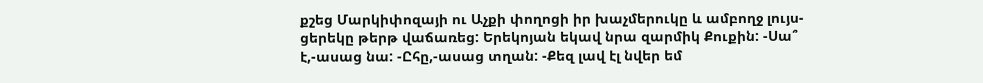քշեց Մարկիփոզայի ու Աչքի փողոցի իր խաչմերուկը և ամբողջ լույս-ցերեկը թերթ վաճառեց: Երեկոյան եկավ նրա զարմիկ Քուքին: -Սա՞ է,-ասաց նա: -Ըհը,-ասաց տղան: -Քեզ լավ էլ նվեր եմ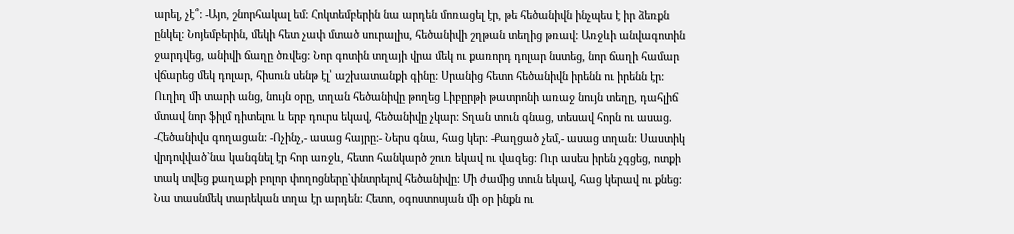արել, չէ՞: -Այո, շնորհակալ եմ: Հոկտեմբերին նա արդեն մոռացել էր, թե հեծանիվն ինչպես է իր ձեռքն ընկել: Նոյեմբերին, մեկի հետ չափ մտած սուրալիս, հեծանիվի շղթան տեղից թռավ: Առջևի անվագոտին ջարդվեց, անիվի ճաղը ծռվեց: Նոր գոտին տղայի վրա մեկ ու քառորդ դոլար նստեց, նոր ճաղի համար վճարեց մեկ դոլար, հիսուն սենթ էլ՝ աշխատանքի գինը: Սրանից հետո հեծանիվն իրենն ու իրենն էր: Ուղիղ մի տարի անց, նույն օրը, տղան հեծանիվը թողեց Լիբըրթի թատրոնի առաջ նույն տեղը, դահլիճ մտավ նոր ֆիլմ դիտելու և երբ դուրս եկավ, հեծանիվը չկար: Տղան տուն գնաց, տեսավ հորն ու ասաց. -Հեծանիվս գողացան: -Ոչինչ,- ասաց հայրը:- Ներս գնա, հաց կեր: -Քաղցած չեմ,- ասաց տղան: Սաստիկ վրդովված`նա կանգնել էր հոր առջև, հետո հանկարծ շուռ եկավ ու վազեց: Ուր ասես իրեն չգցեց, ոտքի տակ տվեց քաղաքի բոլոր փողոցները`փնտրելով հեծանիվը: Մի ժամից տուն եկավ, հաց կերավ ու քնեց: Նա տասնմեկ տարեկան տղա էր արդեն: Հետո, օգոստոսյան մի օր ինքն ու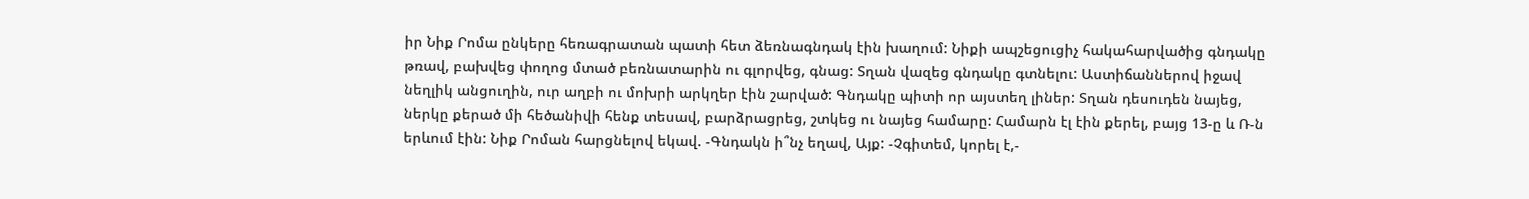իր Նիք Րոմա ընկերը հեռագրատան պատի հետ ձեռնագնդակ էին խաղում: Նիքի ապշեցուցիչ հակահարվածից գնդակը թռավ, բախվեց փողոց մտած բեռնատարին ու գլորվեց, գնաց: Տղան վազեց գնդակը գտնելու: Աստիճաններով իջավ նեղլիկ անցուղին, ուր աղբի ու մոխրի արկղեր էին շարված: Գնդակը պիտի որ այստեղ լիներ: Տղան դեսուդեն նայեց, ներկը քերած մի հեծանիվի հենք տեսավ, բարձրացրեց, շտկեց ու նայեց համարը: Համարն էլ էին քերել, բայց 13-ը և Ռ-ն երևում էին: Նիք Րոման հարցնելով եկավ. -Գնդակն ի՞նչ եղավ, Այք: -Չգիտեմ, կորել է,-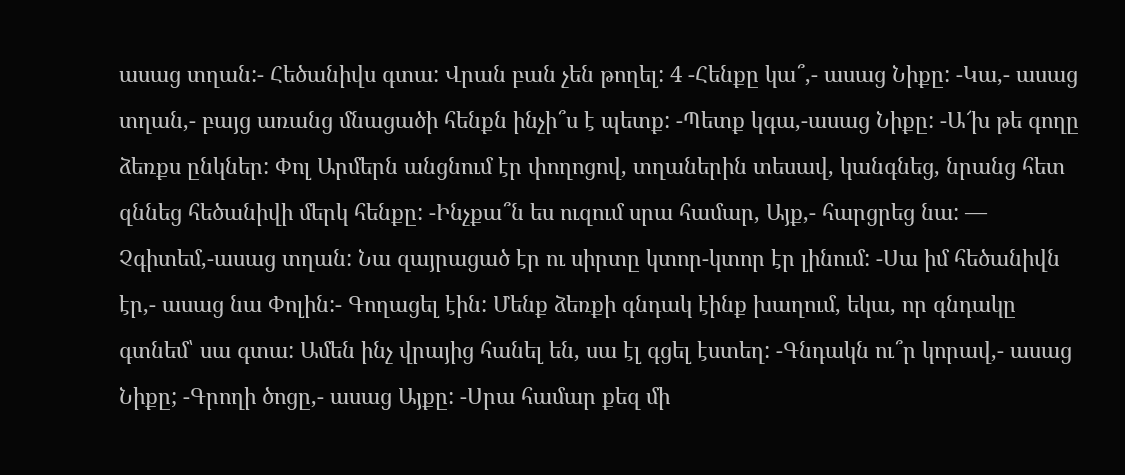ասաց տղան:- Հեծանիվս գտա: Վրան բան չեն թողել: 4 -Հենքը կա՞,- ասաց Նիքը: -Կա,- ասաց տղան,- բայց առանց մնացածի հենքն ինչի՞ս է պետք: -Պետք կգա,-ասաց Նիքը: -Ա՜խ թե գողը ձեռքս ընկներ: Փոլ Արմերն անցնում էր փողոցով, տղաներին տեսավ, կանգնեց, նրանց հետ զննեց հեծանիվի մերկ հենքը: -Ինչքա՞ն ես ուզում սրա համար, Այք,- հարցրեց նա: — Չգիտեմ,-ասաց տղան: Նա զայրացած էր ու սիրտը կտոր-կտոր էր լինում: -Սա իմ հեծանիվն էր,- ասաց նա Փոլին:- Գողացել էին: Մենք ձեռքի գնդակ էինք խաղում, եկա, որ գնդակը գտնեմ՝ սա գտա: Ամեն ինչ վրայից հանել են, սա էլ գցել էստեղ: -Գնդակն ու՞ր կորավ,- ասաց Նիքը; -Գրողի ծոցը,- ասաց Այքը: -Սրա համար քեզ մի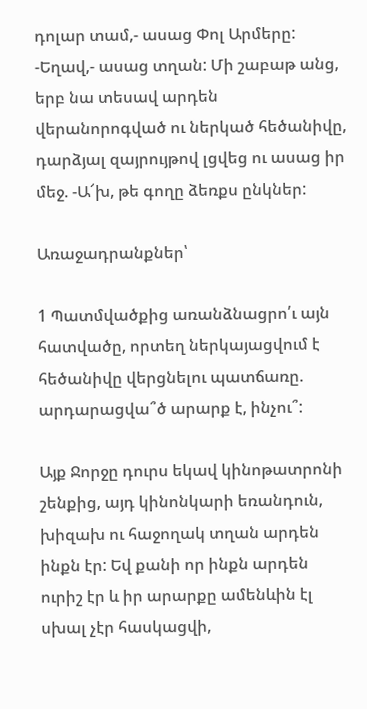դոլար տամ,- ասաց Փոլ Արմերը: -Եղավ,- ասաց տղան: Մի շաբաթ անց, երբ նա տեսավ արդեն վերանորոգված ու ներկած հեծանիվը, դարձյալ զայրույթով լցվեց ու ասաց իր մեջ. -Ա՜խ, թե գողը ձեռքս ընկներ:

Առաջադրանքներ՝

1 Պատմվածքից առանձնացրո՛ւ այն հատվածը, որտեղ ներկայացվում է հեծանիվը վերցնելու պատճառը. արդարացվա՞ծ արարք է, ինչու՞:

Այք Ջորջը դուրս եկավ կինոթատրոնի շենքից, այդ կինոնկարի եռանդուն, խիզախ ու հաջողակ տղան արդեն ինքն էր: Եվ քանի որ ինքն արդեն ուրիշ էր և իր արարքը ամենևին էլ սխալ չէր հասկացվի,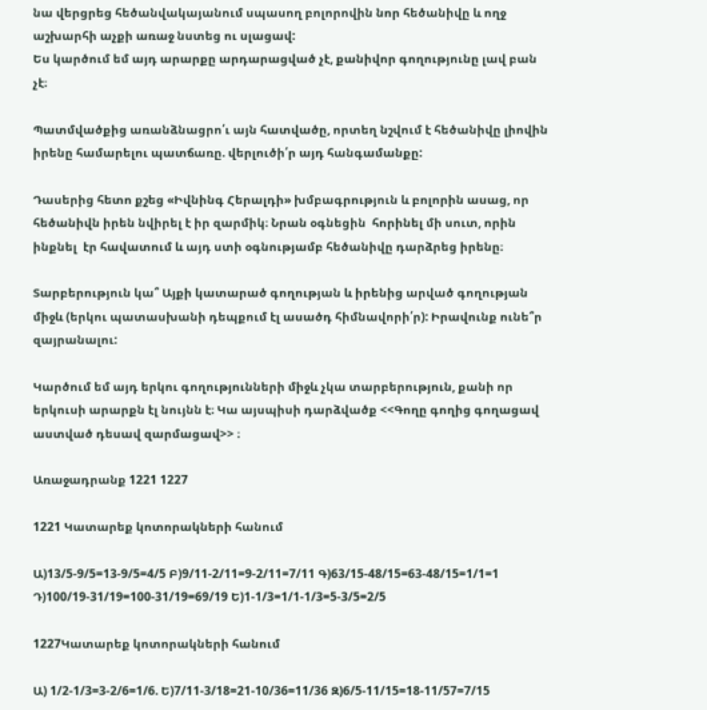նա վերցրեց հեծանվակայանում սպասող բոլորովին նոր հեծանիվը և ողջ աշխարհի աչքի առաջ նստեց ու սլացավ:
Ես կարծում եմ այդ արարքը արդարացված չէ, քանիվոր գողությունը լավ բան չէ։

Պատմվածքից առանձնացրո՛ւ այն հատվածը, որտեղ նշվում է հեծանիվը լիովին իրենը համարելու պատճառը. վերլուծի՛ր այդ հանգամանքը:

Դասերից հետո քշեց «Իվնինգ Հերալդի» խմբագրություն և բոլորին ասաց, որ հեծանիվն իրեն նվիրել է իր զարմիկ։ Նրան օգնեցին  հորինել մի սուտ, որին  ինքնել  էր հավատում և այդ ստի օգնությամբ հեծանիվը դարձրեց իրենը։

Տարբերություն կա՞ Այքի կատարած գողության և իրենից արված գողության միջև (երկու պատասխանի դեպքում էլ ասածդ հիմնավորի՛ր): Իրավունք ունե՞ր զայրանալու:

Կարծում եմ այդ երկու գողությունների միջև չկա տարբերություն, քանի որ երկուսի արարքն էլ նույնն է։ Կա այսպիսի դարձվածք <<Գողը գողից գողացավ աստված դեսավ զարմացավ>> ։

Առաջադրանք 1221 1227

1221 Կատարեք կոտորակների հանում

Ա)13/5-9/5=13-9/5=4/5 Բ)9/11-2/11=9-2/11=7/11 Գ)63/15-48/15=63-48/15=1/1=1 Դ)100/19-31/19=100-31/19=69/19 Ե)1-1/3=1/1-1/3=5-3/5=2/5

1227Կատարեք կոտորակների հանում

Ա) 1/2-1/3=3-2/6=1/6. Ե)7/11-3/18=21-10/36=11/36 Զ)6/5-11/15=18-11/57=7/15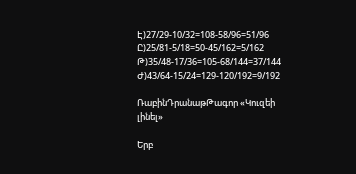Է)27/29-10/32=108-58/96=51/96 Ը)25/81-5/18=50-45/162=5/162 Թ)35/48-17/36=105-68/144=37/144 Ժ)43/64-15/24=129-120/192=9/192

ՌաբինԴրանաթԹագոր «Կուզեի լինել»

Երբ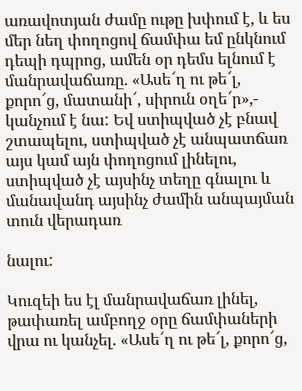առավոտյան ժամը ութը խփում է, և ես մեր նեղ փողոցով ճամփա եմ ընկնում դեպի դպրոց, ամեն օր դեմս ելնում է մանրավաճառը. «Ասե՜ղ ու թե՜լ, քորո՜ց, մատանի՜, սիրուն օղե՜ր»,-  կանչում է նա: Եվ ստիպված չէ բնավ շտապելու, ստիպված չէ անպատճառ այս կամ այն փողոցում լինելու, ստիպված չէ այսինչ տեղը գնալու և մանավանդ այսինչ ժամին անպայման տուն վերադառ

նալու:

Կուզեի ես էլ մանրավաճառ լինել, թափառել ամբողջ օրը ճամփաների վրա ու կանչել. «Ասե՜ղ ու թե՜լ, քորո՜ց,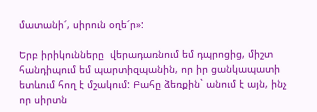մատանի՜, սիրուն օղե՜ր»:

Երբ իրիկունները  վերադառնում եմ դպրոցից, միշտ հանդիպում եմ պարտիզպանին, որ իր ցանկապատի ետևում հող է մշակում: Բահը ձեռքին` անում է այն, ինչ որ սիրտն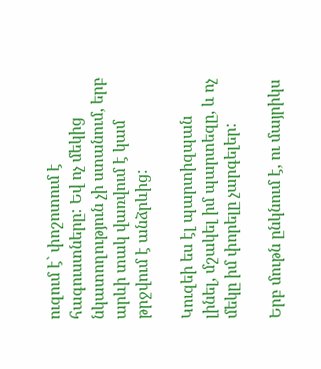ուզում է` փոշոտում է հագուստները: Եվ ոչ մեկից նկատողություն չի ստանում, երբ արևի տակ վառվում է կամ թրջվում է անձրևից:

Կուզեի ես էլ պարտիզպան լինել, մշակել իմ պարտեզը, և ոչ մեկը իմ փորելը չարգելեր:

Երբ մութն ընկնում է, ու մայրիկս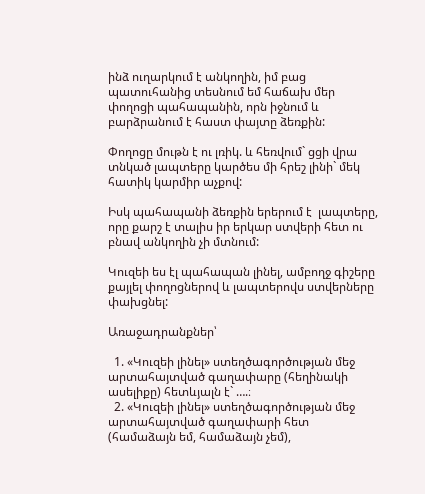ինձ ուղարկում է անկողին, իմ բաց պատուհանից տեսնում եմ հաճախ մեր փողոցի պահապանին, որն իջնում և բարձրանում է հաստ փայտը ձեռքին:

Փողոցը մութն է ու լռիկ. և հեռվում` ցցի վրա տնկած լապտերը կարծես մի հրեշ լինի` մեկ հատիկ կարմիր աչքով:

Իսկ պահապանի ձեռքին երերում է  լապտերը, որը քարշ է տալիս իր երկար ստվերի հետ ու բնավ անկողին չի մտնում:

Կուզեի ես էլ պահապան լինել, ամբողջ գիշերը քայլել փողոցներով և լապտերովս ստվերները փախցնել:

Առաջադրանքներ՝

  1. «Կուզեի լինել» ստեղծագործության մեջ արտահայտված գաղափարը (հեղինակի ասելիքը) հետևյալն է` ….։
  2. «Կուզեի լինել» ստեղծագործության մեջ արտահայտված գաղափարի հետ (համաձայն եմ, համաձայն չեմ),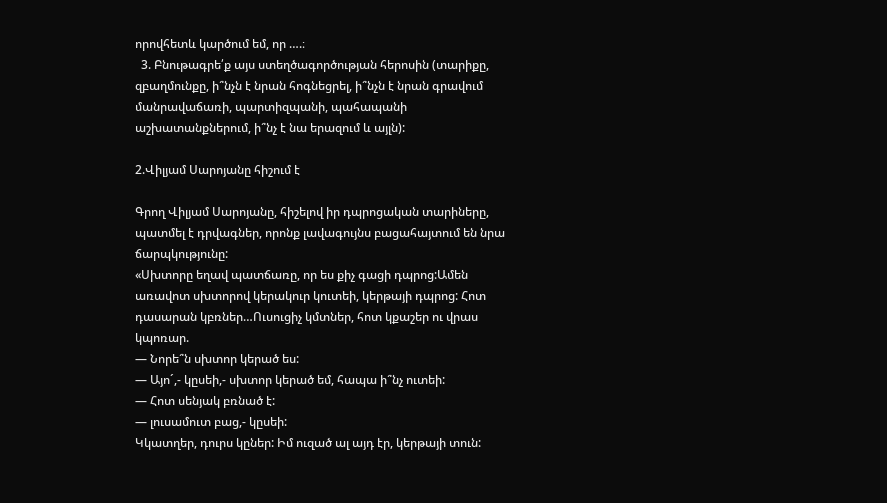որովհետև կարծում եմ, որ ….։
  3. Բնութագրե՛ք այս ստեղծագործության հերոսին (տարիքը, զբաղմունքը, ի՞նչն է նրան հոգնեցրել, ի՞նչն է նրան գրավում մանրավաճառի, պարտիզպանի, պահապանի աշխատանքներում, ի՞նչ է նա երազում և այլն):

2.Վիլյամ Սարոյանը հիշում է

Գրող Վիլյամ Սարոյանը, հիշելով իր դպրոցական տարիները, պատմել է դրվագներ, որոնք լավագույնս բացահայտում են նրա ճարպկությունը:
«Սխտորը եղավ պատճառը, որ ես քիչ գացի դպրոց:Ամեն առավոտ սխտորով կերակուր կուտեի, կերթայի դպրոց: Հոտ դասարան կբռներ…Ուսուցիչ կմտներ, հոտ կքաշեր ու վրաս կպոռար.
— Նորե՞ն սխտոր կերած ես:
— Այո´,- կըսեի,- սխտոր կերած եմ, հապա ի՞նչ ուտեի:
— Հոտ սենյակ բռնած է:
— լուսամուտ բաց,- կըսեի:
Կկատղեր, դուրս կըներ: Իմ ուզած ալ այդ էր, կերթայի տուն: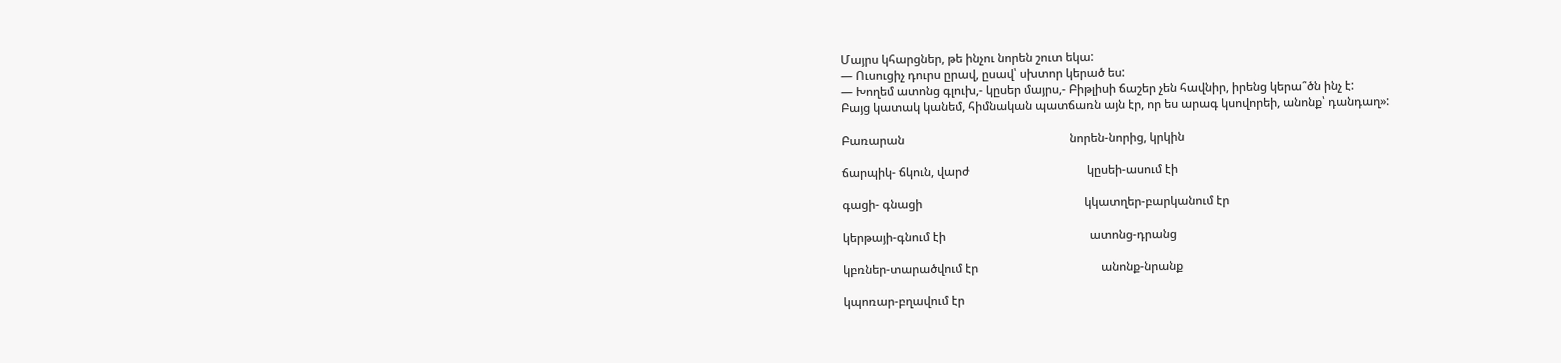Մայրս կհարցներ, թե ինչու նորեն շուտ եկա:
— Ուսուցիչ դուրս ըրավ, ըսավ՝ սխտոր կերած ես:
— Խողեմ ատոնց գլուխ,- կըսեր մայրս,- Բիթլիսի ճաշեր չեն հավնիր, իրենց կերա՞ծն ինչ է:
Բայց կատակ կանեմ, հիմնական պատճառն այն էր, որ ես արագ կսովորեի, անոնք՝ դանդաղ»:

Բառարան                                                       նորեն-նորից, կրկին

ճարպիկ- ճկուն, վարժ                                       կըսեի-ասում էի

գացի- գնացի                                                      կկատղեր-բարկանում էր

կերթայի-գնում էի                                                ատոնց-դրանց

կբռներ-տարածվում էր                                         անոնք-նրանք

կպոռար-բղավում էր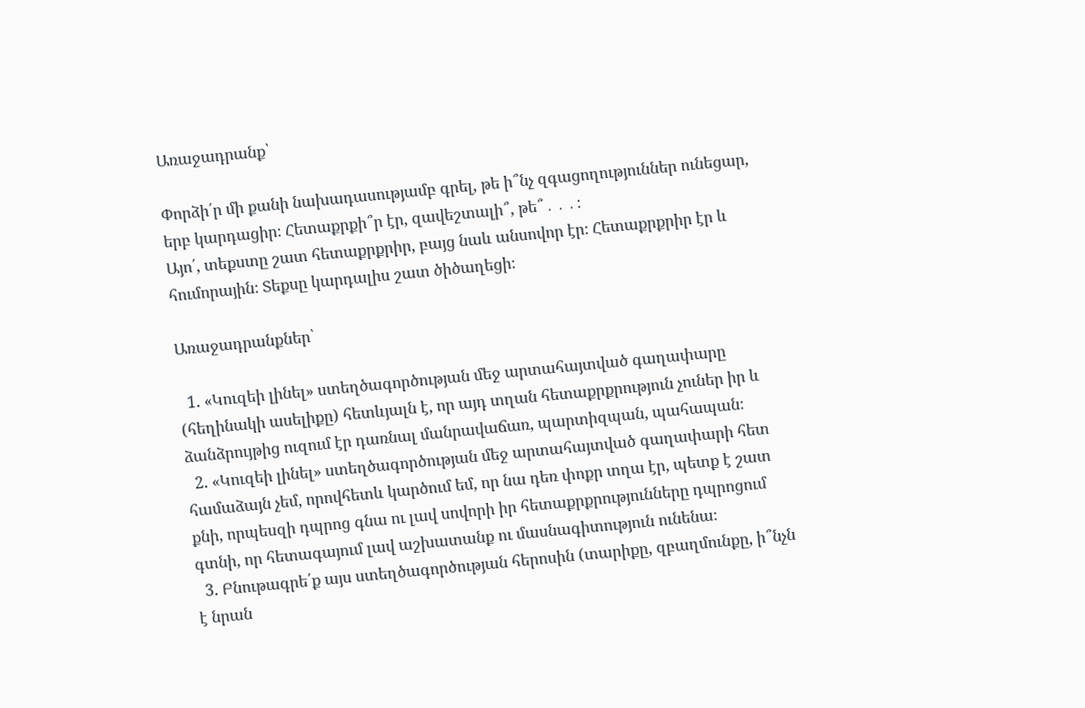Առաջադրանք՝

Փորձի՛ր մի քանի նախադասությամբ գրել, թե ի՞նչ զգացողություններ ունեցար, երբ կարդացիր։ Հետաքրքի՞ր էր, զավեշտալի՞, թե՞․․․։
Այո՛, տեքստը շատ հետաքրքրիր, բայց նաև անսովոր էր։ Հետաքրքրիր էր և հումորային։ Տեքսը կարդալիս շատ ծիծաղեցի։

Առաջադրանքներ՝

  1. «Կուզեի լինել» ստեղծագործության մեջ արտահայտված գաղափարը (հեղինակի ասելիքը) հետևյալն է, որ այդ տղան հետաքրքրություն չուներ իր և ձանձրույթից ուզում էր դառնալ մանրավաճառ, պարտիզպան, պահապան։
  2. «Կուզեի լինել» ստեղծագործության մեջ արտահայտված գաղափարի հետ համաձայն չեմ, որովհետև կարծում եմ, որ նա դեռ փոքր տղա էր, պետք է շատ քնի, որպեսզի դպրոց գնա ու լավ սովորի իր հետաքրքրությունները դպրոցում գտնի, որ հետագայում լավ աշխատանք ու մասնագիտություն ունենա։
  3. Բնութագրե՛ք այս ստեղծագործության հերոսին (տարիքը, զբաղմունքը, ի՞նչն է նրան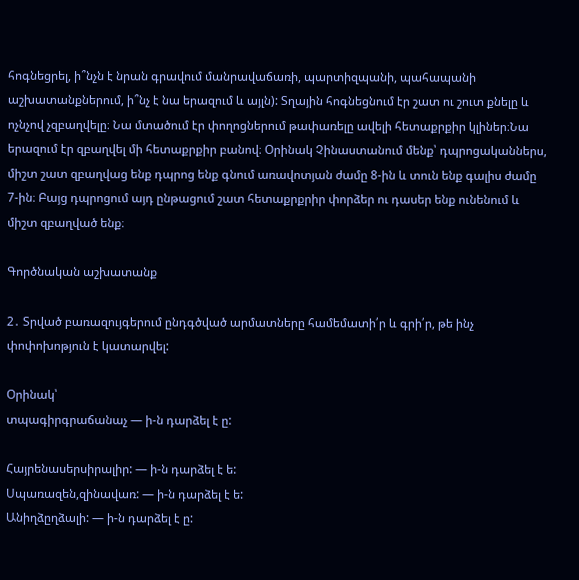հոգնեցրել, ի՞նչն է նրան գրավում մանրավաճառի, պարտիզպանի, պահապանի աշխատանքներում, ի՞նչ է նա երազում և այլն): Տղային հոգնեցնում էր շատ ու շուտ քնելը և ոչնչով չզբաղվելը։ Նա մտածում էր փողոցներում թափառելը ավելի հետաքրքիր կլիներ։Նա երազում էր զբաղվել մի հետաքրքիր բանով։ Օրինակ Չինաստանում մենք՝ դպրոցականներս, միշտ շատ զբաղվաց ենք դպրոց ենք գնում առավոտյան ժամը 8-ին և տուն ենք գալիս ժամը 7-ին։ Բայց դպրոցում այդ ընթացում շատ հետաքրքրիր փորձեր ու դասեր ենք ունենում և միշտ զբաղված ենք։

Գործնական աշխատանք

2․ Տրված բառազույգերում ընդգծված արմատները համեմատի՛ր և գրի՛ր, թե ինչ փոփոխոթյուն է կատարվել:

Օրինակ՝
տպագիրգրաճանաչ — ի-ն դարձել է ը:

Հայրենասերսիրալիր: — ի-ն դարձել է ե:
Սպառազեն,զինավառ: — ի-ն դարձել է ե:
Անիղձըղձալի: — ի-ն դարձել է ը: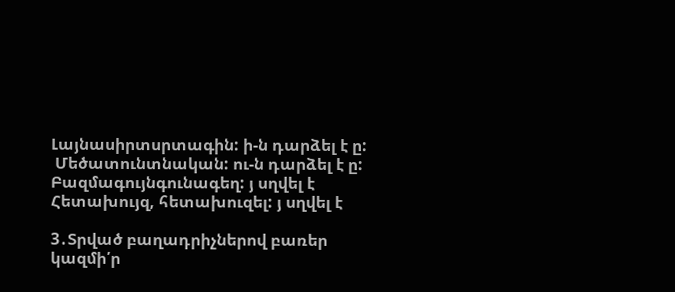Լայնասիրտսրտագին: ի-ն դարձել է ը:
 Մեծատունտնական: ու-ն դարձել է ը:
Բազմագույնգունագեղ: յ սղվել է
Հետախույզ, հետախուզել: յ սղվել է

3․Տրված բաղադրիչներով բառեր կազմի՛ր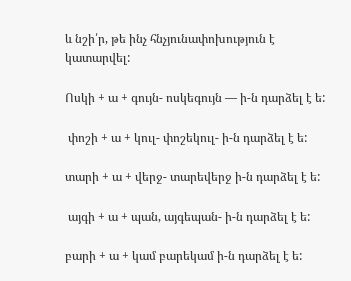և նշի՛ր, թե ինչ հնչյունափոխություն է կատարվել:

Ոսկի + ա + գույն- ոսկեգույն — ի-ն դարձել է ե:

 փոշի + ա + կուլ- փոշեկուլ- ի-ն դարձել է ե:

տարի + ա + վերջ- տարեվերջ ի-ն դարձել է ե:

 այգի + ա + պան, այգեպան- ի-ն դարձել է ե:

բարի + ա + կամ բարեկամ ի-ն դարձել է ե: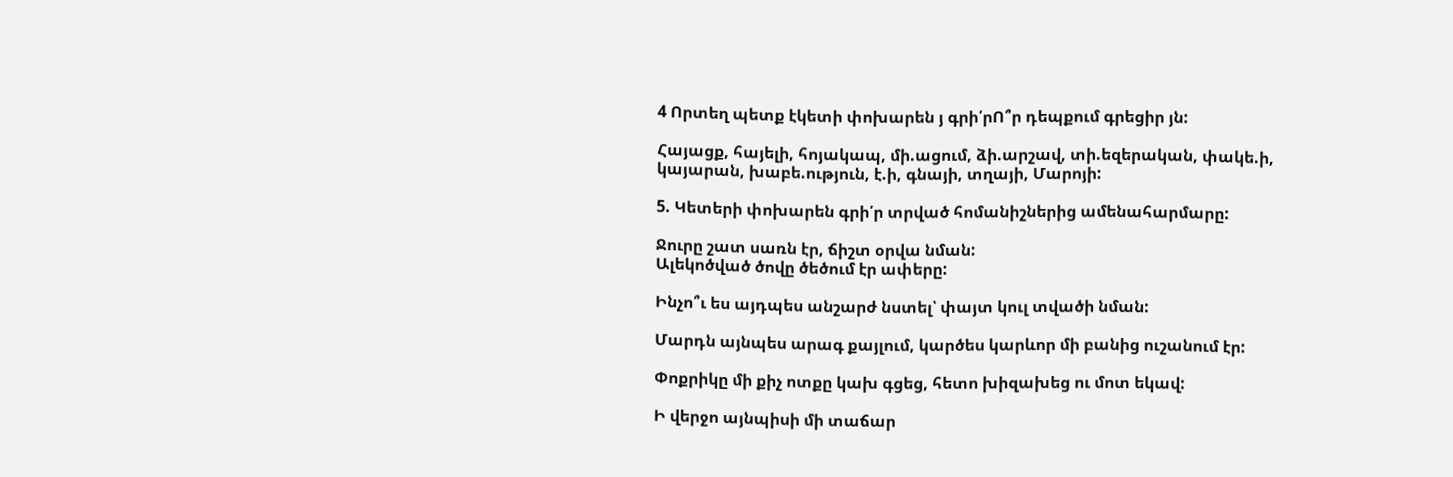4 Որտեղ պետք էկետի փոխարեն յ գրի՛րՈ՞ր դեպքում գրեցիր յն:

Հայացք, հայելի, հոյակապ, մի.ացում, ձի.արշավ, տի.եզերական, փակե.ի, կայարան, խաբե.ություն, է.ի, գնայի, տղայի, Մարոյի:

5. Կետերի փոխարեն գրի՛ր տրված հոմանիշներից ամենահարմարը:

Ջուրը շատ սառն էր, ճիշտ օրվա նման:
Ալեկոծված ծովը ծեծում էր ափերը:

Ինչո՞ւ ես այդպես անշարժ նստել՝ փայտ կուլ տվածի նման:

Մարդն այնպես արագ քայլում, կարծես կարևոր մի բանից ուշանում էր:

Փոքրիկը մի քիչ ոտքը կախ գցեց, հետո խիզախեց ու մոտ եկավ:

Ի վերջո այնպիսի մի տաճար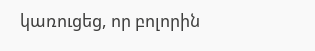կառուցեց, որ բոլորին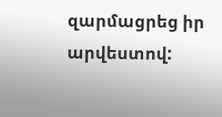զարմացրեց իր արվեստով: